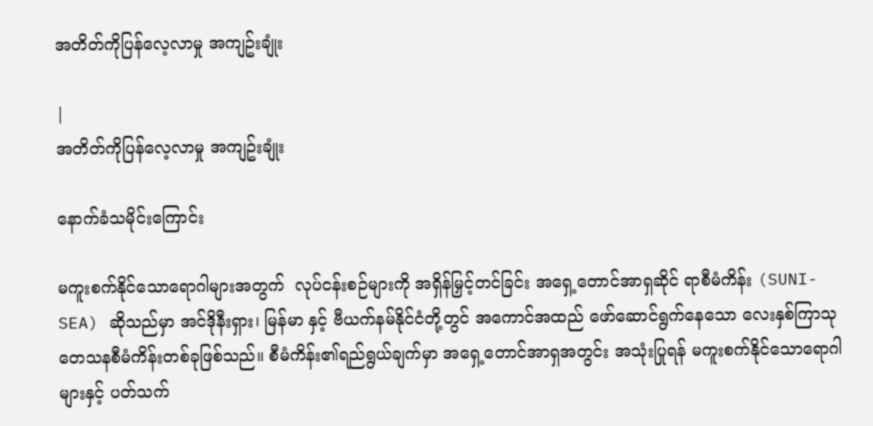အတိတ်ကိုပြန်လေ့လာမှု အကျဥ်းချုံး

|
အတိတ်ကိုပြန်လေ့လာမှု အကျဥ်းချုံး

နောက်ခံသမိုင်းကြောင်း

မကူးစက်နိုင်သောရောဂါများအတွက်  လုပ်ငန်းစဉ်များကို အရှိန်မြှင့်တင်ခြင်း အရှေ့တောင်အာရှဆိုင် ရာစီမံကိန်း (SUNI-SEA) ဆိုသည်မှာ အင်ဒိုနီးရှား၊ မြန်မာ နှင့် ဗီယက်နမ်နိုင်ငံတို့တွင် အကောင်အထည် ဖော်ဆောင်ရွက်နေသော လေးနှစ်ကြာသုတေသနစီမံကိန်းတစ်ခုဖြစ်သည်။ စီမံကိန်း၏ရည်ရွယ်ချက်မှာ အရှေ့တောင်အာရှအတွင်း အသုံးပြုရန် မကူးစက်နိုင်သောရောဂါများနှင့် ပတ်သက်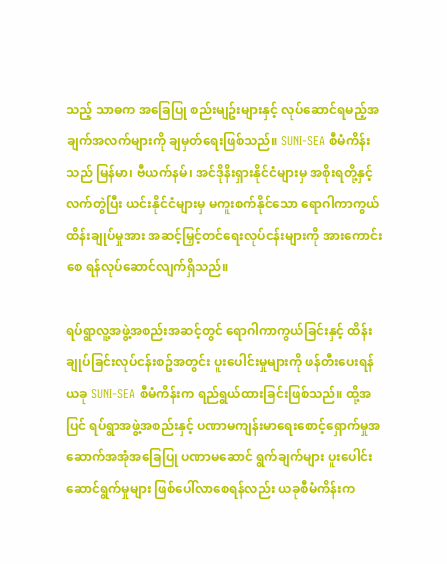သည့် သာဓက အခြေပြု စည်းမျဥ်းများနှင့် လုပ်ဆောင်ရမည့်အချက်အလက်များကို ချမှတ်ရေးဖြစ်သည်။ SUNI-SEA စီမံကိန်းသည် မြန်မာ၊ ဗီယက်နမ်၊ အင်ဒိုနိးရှားနိုင်ငံများမှ အစိုးရတို့နှင့်လက်တွဲပြီး ယင်းနိုင်ငံများမှ မကူးစက်နိုင်သော ရောဂါကာကွယ်ထိန်းချုပ်မှုအား အဆင့်မြှင့်တင်ရေးလုပ်ငန်းများကို အားကောင်းစေ ရန်လုပ်ဆောင်လျက်ရှိသည်။

ရပ်ရွာလူ့အဖွဲ့အစည်းအဆင့်တွင် ရောဂါကာကွယ်ခြင်းနှင့် ထိန်းချုပ်ခြင်းလုပ်ငန်းစဥ်အတွင်း ပူးပေါင်းမှုများကို ဖန်တီးပေးရန် ယခု SUNI-SEA စီမံကိန်းက ရည်ရွယ်ထားခြင်းဖြစ်သည်။ ထို့အပြင် ရပ်ရွာအဖွဲ့အစည်းနှင့် ပဏာမကျန်းမာရေးစောင့်ရှောက်မှုအဆောက်အအုံအခြေပြု ပဏာမဆောင် ရွက်ချက်များ ပူးပေါင်းဆောင်ရွက်မှုများ ဖြစ်ပေါ်လာစေရန်လည်း ယခုစီမံကိန်းက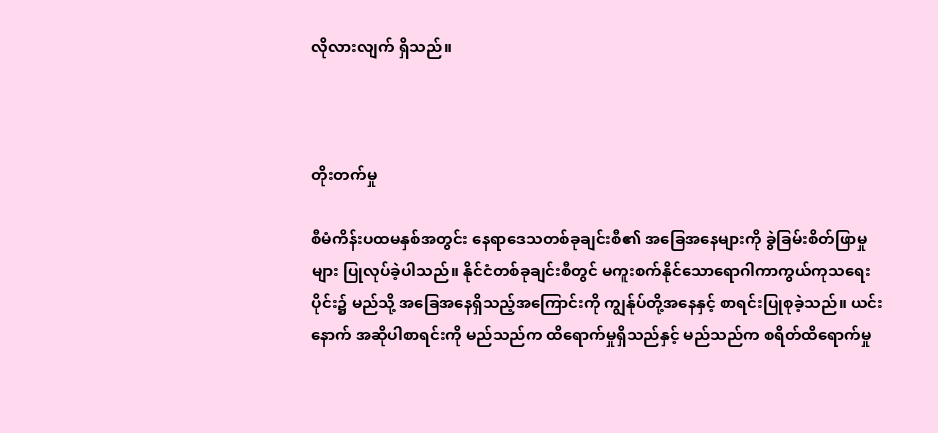လိုလားလျက် ရှိသည်။



တိုးတက်မှု

စီမံကိန်းပထမနှစ်အတွင်း နေရာဒေသတစ်ခုချင်းစီ၏ အခြေအနေများကို ခွဲခြမ်းစိတ်ဖြာမှုများ ပြုလုပ်ခဲ့ပါသည်။ နိုင်ငံတစ်ခုချင်းစီတွင် မကူးစက်နိုင်သောရောဂါကာကွယ်ကုသရေးပိုင်း၌ မည်သို့ အခြေအနေရှိသည့်အကြောင်းကို ကျွန်ုပ်တို့အနေနှင့် စာရင်းပြုစုခဲ့သည်။ ယင်းနောက် အဆိုပါစာရင်းကို မည်သည်က ထိရောက်မှုရှိသည်နှင့် မည်သည်က စရိတ်ထိရောက်မှု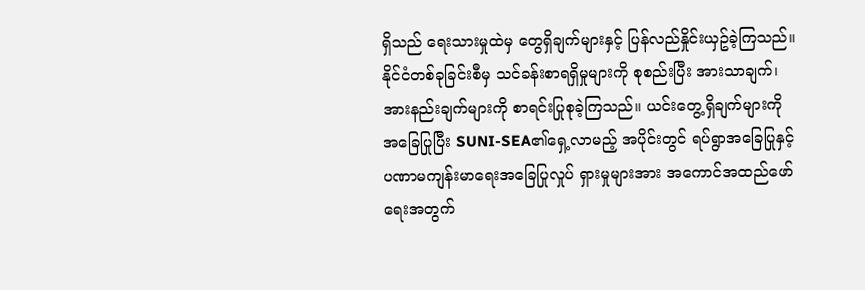ရှိသည် ရေးသားမှုထဲမှ တွေရှိချက်များနှင့် ပြန်လည်နှိုင်းယှဥ်ခဲ့ကြသည်။ နိုင်ငံတစ်ခုခြင်းစီမှ သင်ခန်းစာရရှိမှုများကို စုစည်းပြီး အားသာချက်၊ အားနည်းချက်များကို စာရင်းပြုစုခဲ့ကြသည်။ ယင်းတွေ့ရှိချက်များကို အခြေပြုပြီး SUNI-SEA၏ရှေ့လာမည့် အပိုင်းတွင် ရပ်ရွာအခြေပြုနှင့် ပဏာမကျန်းမာရေးအခြေပြုလှုပ် ရှားမှုများအား အကောင်အထည်ဖော်ရေးအတွက်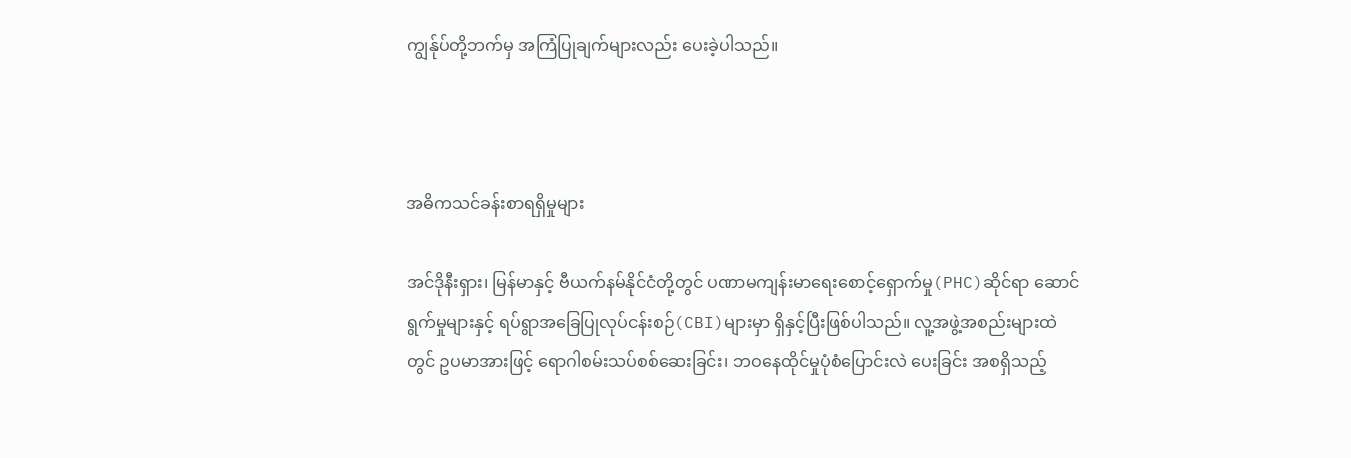ကျွန်ုပ်တို့ဘက်မှ အကြံပြုချက်များလည်း ပေးခဲ့ပါသည်။



အဓိကသင်ခန်းစာရရှိမှုများ

အင်ဒိုနီးရှား၊ မြန်မာနှင့် ဗီယက်နမ်နိုင်ငံတို့တွင် ပဏာမကျန်းမာရေးစောင့်ရှောက်မှု(PHC)ဆိုင်ရာ ဆောင်ရွက်မှုများနှင့် ရပ်ရွာအခြေပြုလုပ်ငန်းစဉ်(CBI)များမှာ ရှိနှင့်ပြီးဖြစ်ပါသည်။ လူ့အဖွဲ့အစည်းများထဲတွင် ဥပမာအားဖြင့် ရောဂါစမ်းသပ်စစ်ဆေးခြင်း၊ ဘဝနေထိုင်မှုပုံစံပြောင်းလဲ ပေးခြင်း အစရှိသည့်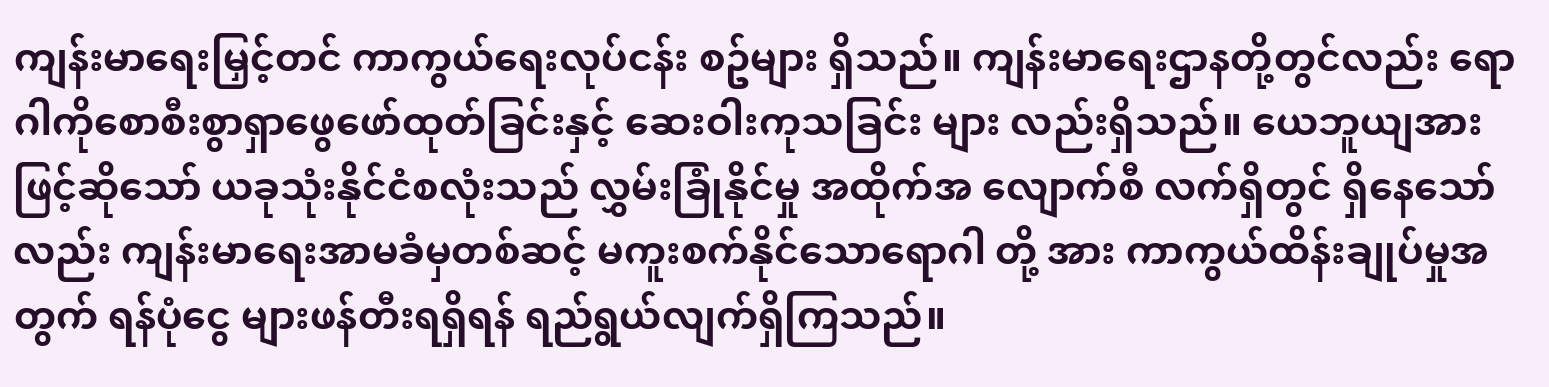ကျန်းမာရေးမြှင့်တင် ကာကွယ်ရေးလုပ်ငန်း စဥ်များ ရှိသည်။ ကျန်းမာရေးဌာနတို့တွင်လည်း ရောဂါကိုစောစီးစွာရှာဖွေဖော်ထုတ်ခြင်းနှင့် ဆေးဝါးကုသခြင်း များ လည်းရှိသည်။ ယေဘူယျအားဖြင့်ဆိုသော် ယခုသုံးနိုင်ငံစလုံးသည် လွှမ်းခြုံနိုင်မှု အထိုက်အ လျောက်စီ လက်ရှိတွင် ရှိနေသော်လည်း ကျန်းမာရေးအာမခံမှတစ်ဆင့် မကူးစက်နိုင်သောရောဂါ တို့ အား ကာကွယ်ထိန်းချုပ်မှုအတွက် ရန်ပုံငွေ များဖန်တီးရရှိရန် ရည်ရွယ်လျက်ရှိကြသည်။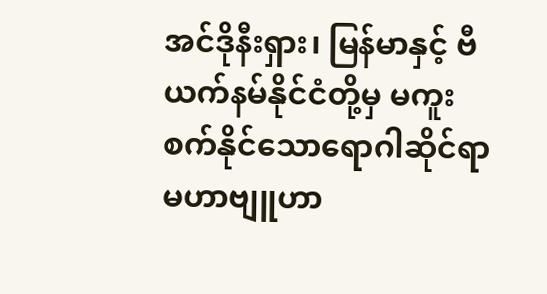အင်ဒိုနီးရှား၊ မြန်မာနှင့် ဗီယက်နမ်နိုင်ငံတို့မှ မကူးစက်နိုင်သောရောဂါဆိုင်ရာမဟာဗျူဟာ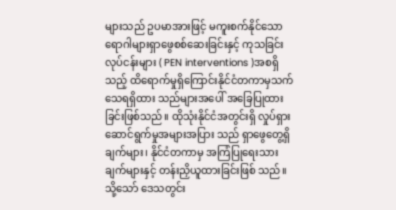များသည် ဥပမာအားဖြင့် မကူးစက်နိုင်သောရောဂါများရှာဖွေစစ်ဆေးခြင်းနှင့် ကုသခြင်းလုပ်ငန်းများ ( PEN interventions )အစရှိသည့် ထိရောက်မှုရှိကြောင်းနိုင်ငံတကာမှသက်သေရရှိထား သည်များအပေါ် အခြေပြုထားခြင်းဖြစ်သည်။ ထိုသုံးနိုင်ငံအတွင်းရှိ လှုပ်ရှားဆောင်ရွက်မှုအများအပြား သည် ရှာဖွေတွေ့ရှိချက်များ၊ နိုင်ငံတကာမှ အကြံပြုရေးသားချက်များနှင့် တန်းညှိယူထားခြင်းဖြစ် သည်။ သို့သော် ဒေသတွင်း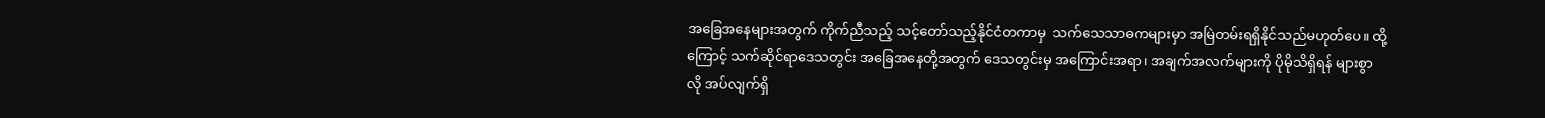အခြေအနေများအတွက် ကိုက်ညီသည့် သင့်တော်သည့်နိုင်ငံတကာမှ  သက်သေသာဓကများမှာ အမြဲတမ်းရရှိနိုင်သည်မဟုတ်ပေ။ ထို့ကြောင့် သက်ဆိုင်ရာဒေသတွင်း အခြေအနေတို့အတွက် ဒေသတွင်းမှ အကြောင်းအရာ၊ အချက်အလက်များကို ပိုမိုသိရှိရန် များစွာလို အပ်လျက်ရှိ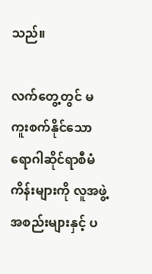သည်။

လက်တွေ့တွင် မကူးစက်နိုင်သောရောဂါဆိုင်ရာစီမံကိန်းများကို လူအဖွဲ့အစည်းများနှင့် ပ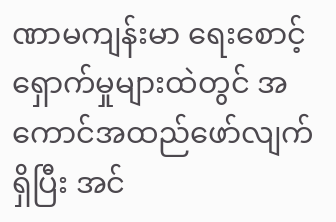ဏာမကျန်းမာ ရေးစောင့်ရှောက်မှုများထဲတွင် အကောင်အထည်ဖော်လျက်ရှိပြီး အင်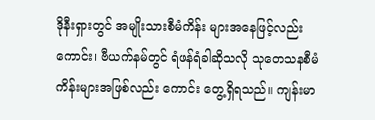ဒိုနီးရှားတွင် အမျိုးသားစီမံကိန်း များအနေဖြင့်လည်းကောင်း၊ ဗီယက်နမ်တွင် ရံဖန်ရံခါဆိုသလို သုတေသနစီမံကိန်းများအဖြစ်လည်း ကောင်း တွေ့ရှိရသည်။ ကျန်းမာ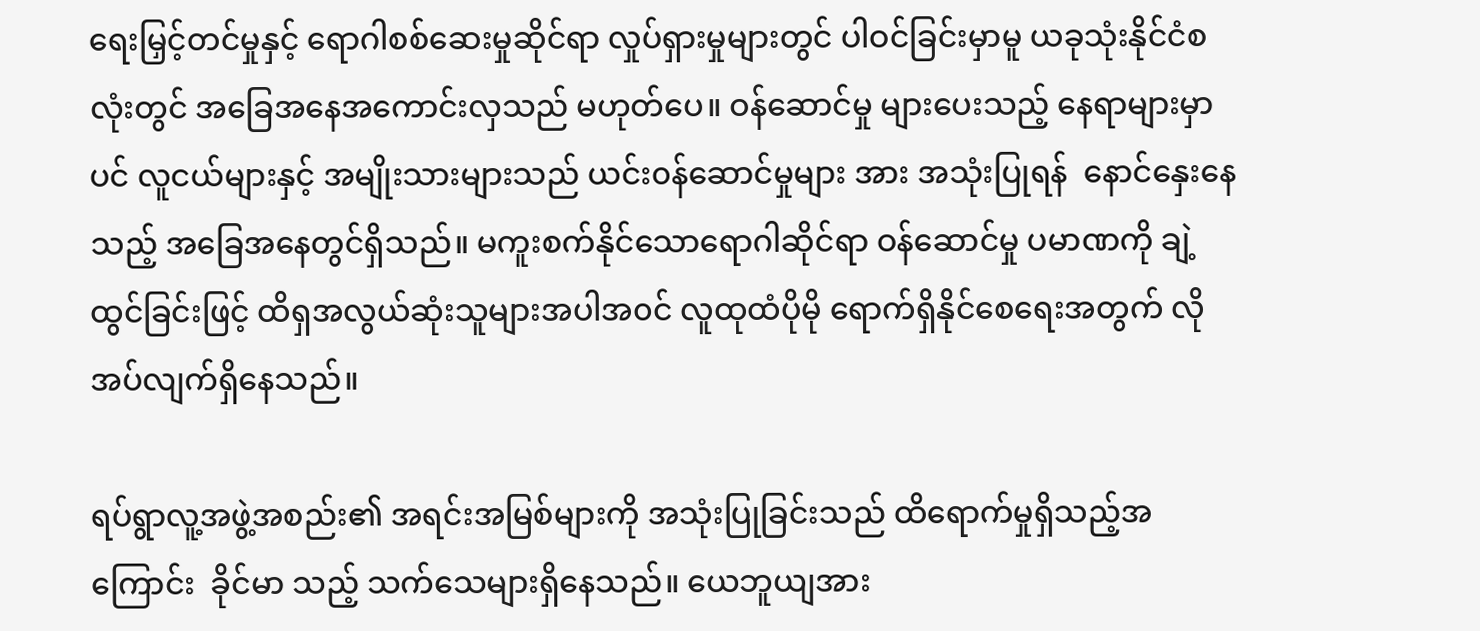ရေးမြှင့်တင်မှုနှင့် ရောဂါစစ်ဆေးမှုဆိုင်ရာ လှုပ်ရှားမှုများတွင် ပါဝင်ခြင်းမှာမူ ယခုသုံးနိုင်ငံစလုံးတွင် အခြေအနေအကောင်းလှသည် မဟုတ်ပေ။ ဝန်ဆောင်မှု များပေးသည့် နေရာများမှာပင် လူငယ်များနှင့် အမျိုးသားများသည် ယင်း၀န်ဆောင်မှုများ အား အသုံးပြုရန်  နောင်နှေးနေသည့် အခြေအနေတွင်ရှိသည်။ မကူးစက်နိုင်သောရောဂါဆိုင်ရာ ဝန်ဆောင်မှု ပမာဏကို ချဲ့ထွင်ခြင်းဖြင့် ထိရှအလွယ်ဆုံးသူများအပါအ၀င် လူထုထံပိုမို ရောက်ရှိနိုင်စေရေးအတွက် လိုအပ်လျက်ရှိနေသည်။

ရပ်ရွာလူ့အဖွဲ့အစည်း၏ အရင်းအမြစ်များကို အသုံးပြုခြင်းသည် ထိရောက်မှုရှိသည့်အကြောင်း  ခိုင်မာ သည့် သက်သေများရှိနေသည်။ ယေဘူယျအား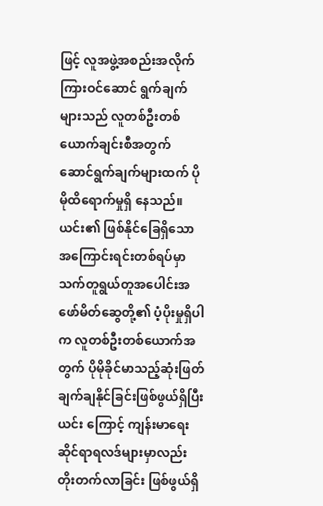ဖြင့် လူအဖွဲ့အစည်းအလိုက်ကြားဝင်ဆောင် ရွက်ချက် များသည် လူတစ်ဦးတစ်ယောက်ချင်းစီအတွက် ဆောင်ရွက်ချက်များထက် ပိုမိုထိရောက်မှုရှိ နေသည်။ ယင်း၏ ဖြစ်နိုင်ခြေရှိသောအကြောင်းရင်းတစ်ရပ်မှာ သက်တူရွယ်တူအပေါင်းအဖော်မိတ်ဆွေတို့၏ ပံ့ပိုးမှုရှိပါက လူတစ်ဦးတစ်ယောက်အတွက် ပိုမိုခိုင်မာသည့်ဆုံးဖြတ်ချက်ချနိုင်ခြင်းဖြစ်ဖွယ်ရှိပြီး ယင်း ကြောင့် ကျန်းမာရေးဆိုင်ရာရလဒ်များမှာလည်း တိုးတက်လာခြင်း ဖြစ်ဖွယ်ရှိ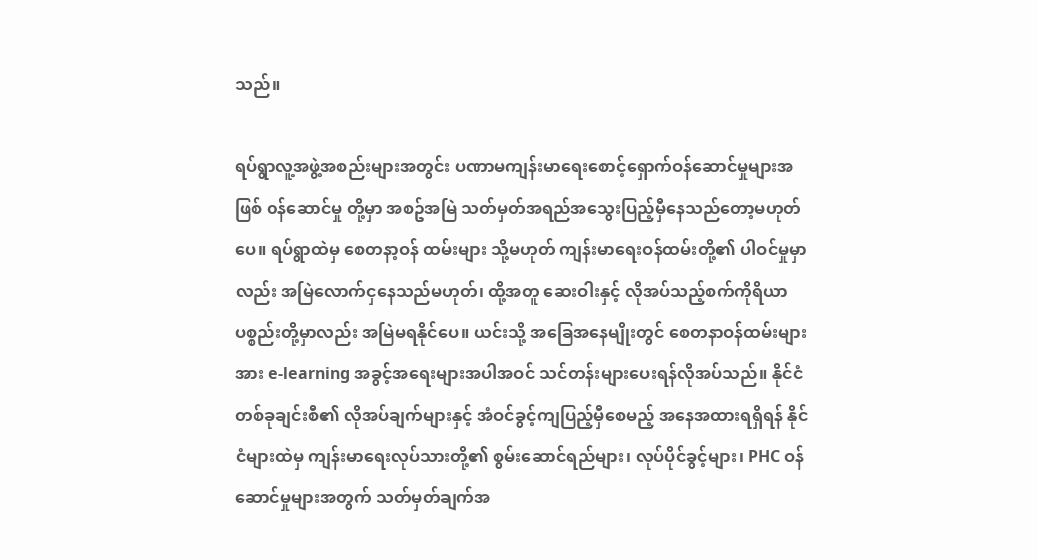သည်။

ရပ်ရွာလူ့အဖွဲ့အစည်းများအတွင်း ပဏာမကျန်းမာရေးစောင့်ရှောက်ဝန်ဆောင်မှုများအဖြစ် ၀န်ဆောင်မှု တို့မှာ အစဥ်အမြဲ သတ်မှတ်အရည်အသွေးပြည့်မှီနေသည်တော့မဟုတ်ပေ။ ရပ်ရွာထဲမှ စေတနာ့ဝန် ထမ်းများ သို့မဟုတ် ကျန်းမာရေးဝန်ထမ်းတို့၏ ပါဝင်မှုမှာလည်း အမြဲလောက်ငှနေသည်မဟုတ်၊ ထို့အတူ ဆေးဝါးနှင့် လိုအပ်သည့်စက်ကိုရိယာပစ္စည်းတို့မှာလည်း အမြဲမရနိုင်ပေ။ ယင်းသို့ အခြေအနေမျိုးတွင် စေတနာဝန်ထမ်းများအား e-learning အခွင့်အရေးများအပါအဝင် သင်တန်းများပေးရန်လိုအပ်သည်။ နိုင်ငံတစ်ခုချင်းစီ၏ လိုအပ်ချက်များနှင့် အံဝင်ခွင့်ကျပြည့်မှီစေမည့် အနေအထားရရှိရန် နိုင်ငံများထဲမှ ကျန်းမာရေးလုပ်သားတို့၏ စွမ်းဆောင်ရည်များ၊ လုပ်ပိုင်ခွင့်များ၊ PHC ဝန်ဆောင်မှုများအတွက် သတ်မှတ်ချက်အ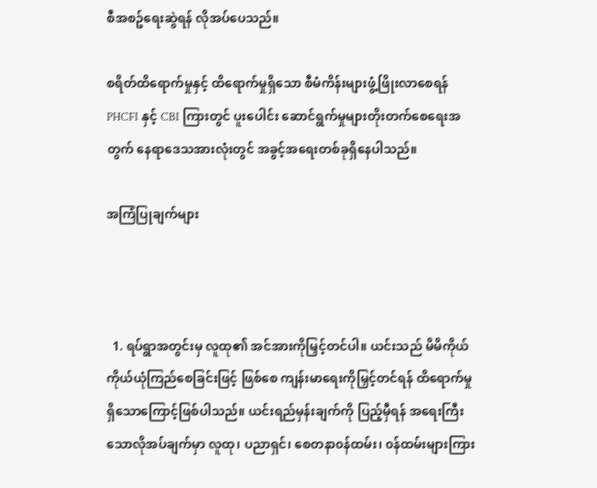စီအစဥ်ရေးဆွဲရန် လိုအပ်ပေသည်။

စရိတ်ထိရောက်မှုနှင့် ထိရောက်မှုရှိသော စီမံကိန်းများဖွံ့ဖြိုးလာစေရန် PHCFI နှင့် CBI ကြားတွင် ပူးပေါင်း ဆောင်ရွက်မှုများတိုးတက်စေရေးအတွက် နေရာဒေသအားလုံးတွင် အခွင့်အရေးတစ်ခုရှိနေပါသည်။

အကြံပြုချက်များ



  1. ရပ်ရွာအတွင်းမှ လူထု၏ အင်အားကိုမြှင့်တင်ပါ။ ယင်းသည် မိမိကိုယ်ကိုယ်ယုံကြည်စေခြင်းဖြင့် ဖြစ်စေ ကျန်းမာရေးကိုမြှင့်တင်ရန် ထိရောက်မှုရှိသောကြောင့်ဖြစ်ပါသည်။ ယင်းရည်မှန်းချက်ကို ပြည့်မှီရန် အရေးကြီးသောလိုအပ်ချက်မှာ လူထု၊ ပညာရှင်၊ စေတနာ၀န်ထမ်း၊ ၀န်ထမ်းများကြား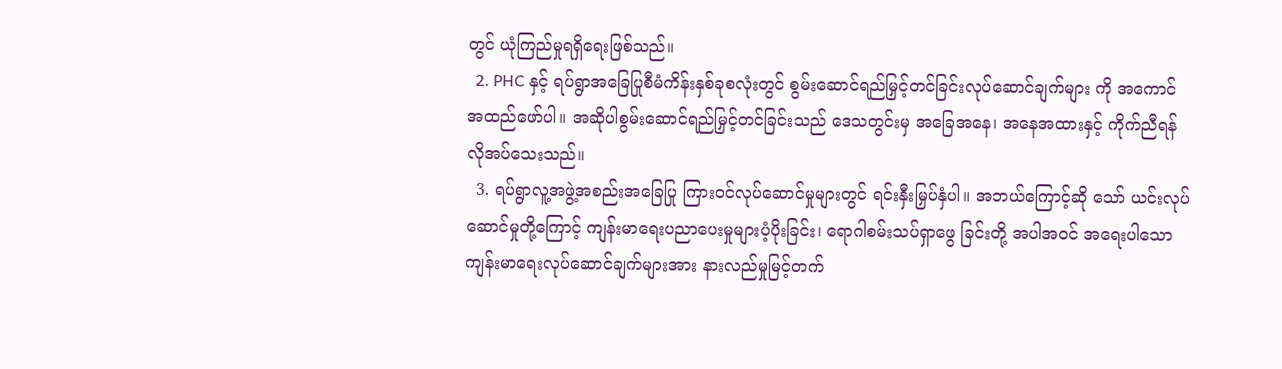တွင် ယုံကြည်မှုရရှိရေးဖြစ်သည်။
  2. PHC နှင့် ရပ်ရွာအခြေပြုစီမံကိန်းနှစ်ခုစလုံးတွင် စွမ်းဆောင်ရည်မြှင့်တင်ခြင်းလုပ်ဆောင်ချက်များ ကို အကောင်အထည်ဖော်ပါ။ အဆိုပါစွမ်းဆောင်ရည်မြှင့်တင်ခြင်းသည် ဒေသတွင်းမှ အခြေအနေ၊ အနေအထားနှင့် ကိုက်ညီရန် လိုအပ်သေးသည်။
  3. ရပ်ရွာလူ့အဖွဲ့အစည်းအခြေပြု ကြားဝင်လုပ်ဆောင်မှုများတွင် ရင်းနှီးမြှပ်နှံပါ။ အဘယ်ကြောင့်ဆို သော် ယင်းလုပ်ဆောင်မှုတို့ကြောင့် ကျန်းမာရေးပညာပေးမှုများပံ့ပိုးခြင်း၊ ရောဂါစမ်းသပ်ရှာဖွေ ခြင်းတို့ အပါအ၀င် အရေးပါသော ကျန်းမာရေးလုပ်ဆောင်ချက်များအား နားလည်မှုမြင့်တက်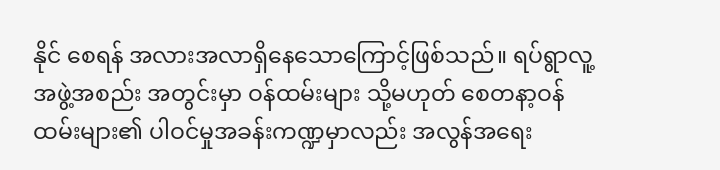နိုင် စေရန် အလားအလာရှိနေသောကြောင့်ဖြစ်သည်။ ရပ်ရွာလူ့အဖွဲ့အစည်း အတွင်းမှာ ဝန်ထမ်းများ သို့မဟုတ် ‌စေတနာ့ဝန်ထမ်းများ၏ ပါဝင်မှုအခန်းကဏ္ဍမှာလည်း အလွန်အရေး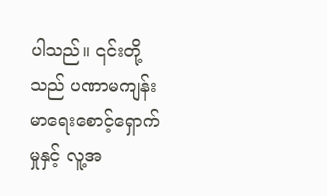ပါသည်။ ၎င်းတို့သည် ပဏာမကျန်းမာရေးစောင့်ရှောက်မှုနှင့် လူ့အ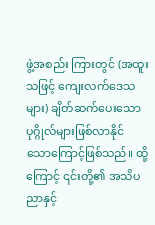ဖွဲ့အစည်း ကြားတွင် (အထူးသဖြင့် ကျေးလက်ဒေသများ) ချိတ်ဆက်ပေးသောပုဂ္ဂိုလ်များဖြစ်လာနိုင် သောကြောင့်ဖြစ်သည်။ ထို့ကြောင့် ၎င်းတို့၏ အသိပညာနှင့်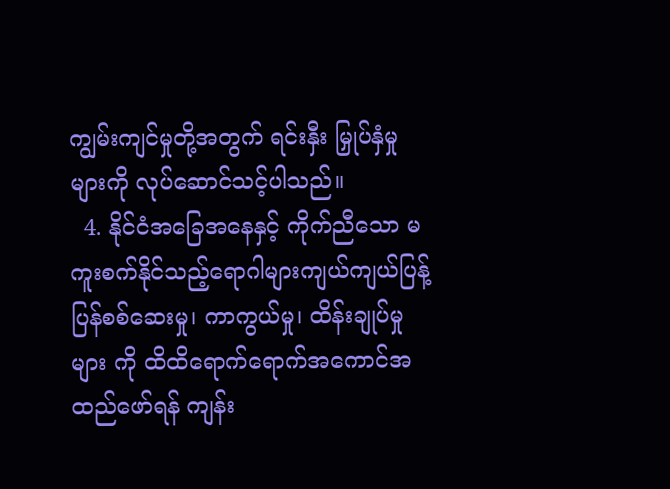ကျွမ်းကျင်မှုတို့အတွက် ရင်းနှီး မြှုပ်နှံမှုများကို လုပ်ဆောင်သင့်ပါသည်။
  4. နိုင်ငံအခြေအနေနှင့် ကိုက်ညီသော မကူးစက်နိုင်သည့်ရောဂါများကျယ်ကျယ်ပြန့်ပြန်စစ်ဆေးမှု၊ ကာကွယ်မှု၊ ထိန်းချုပ်မှုများ ကို ထိထိရောက်ရောက်အကောင်အထည်ဖော်ရန် ကျန်း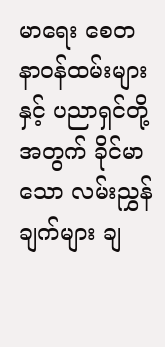မာရေး စေတနာဝန်ထမ်းများနှင့် ပညာရှင်တို့အတွက် ခိုင်မာသော လမ်းညွှန်ချက်များ ချ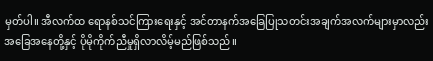မှတ်ပါ။ အီလက်ထ ရောနစ်သင်ကြားရေးနှင့် အင်တာနက်အခြေပြုသတင်းအချက်အလက်များမှာလည်း အခြေအနေတို့နှင့် ပိုမိုကိုက်ညီမှုရှိလာလိမ့်မည်ဖြစ်သည်။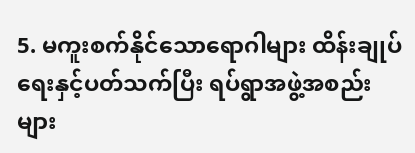5. မကူးစက်နိုင်သောရောဂါများ ထိန်းချုပ်ရေးနှင့်ပတ်သက်ပြီး ရပ်ရွာအဖွဲ့အစည်းများ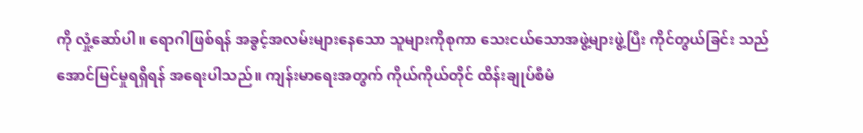ကို လှုံ့ဆော်ပါ။ ရောဂါဖြစ်ရန် အခွင့်အလမ်းများနေသော သူများကိုစုကာ သေးငယ်သောအဖွဲ့များဖွဲ့ပြီး ကိုင်တွယ်ခြင်း သည် အောင်မြင်မှုရရှိရန် အရေးပါသည်။ ကျန်းမာရေးအတွက် ကိုယ်ကိုယ်တိုင် ထိန်းချုပ်စီမံ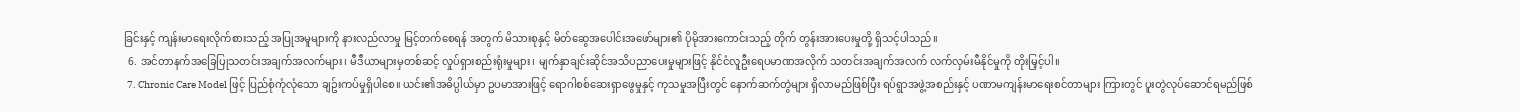ခြင်းနှင့် ကျန်းမာရေးလိုက်စားသည့် အပြုအမူများကို နားလည်လာမှု မြင့်တက်စေရန် အတွက် မိသားစုနှင့် မိတ်ဆွေအပေါင်းအဖော်များ၏ ပိုမိုအားကောင်းသည့် တိုက် တွန်းအားပေးမှုတို့ ရှိသင့်ပါသည်။
  6. အင်တာနက်အခြေပြုသတင်းအချက်အလက်များ၊ မီဒီယာများမှတစ်ဆင့် လှုပ်ရှားစည်းရုံးမှုများ၊ မျက်နှာချင်းဆိုင်အသိပညာပေးမှုများဖြင့် နိုင်ငံလူဦးရေပမာဏအလိုက် သတင်းအချက်အလက် လက်လှမ်းမီနိုင်မှုကို တိုးမြှင့်ပါ။
  7. Chronic Care Model ဖြင့် ပြည်စုံကုံလုံသော ချဥ်းကပ်မှုရှိပါစေ။ ယင်း၏အဓိပ္ပါယ်မှာ ဥပမာအားဖြင့် ရောဂါစစ်ဆေးရှာဖွေမှုနှင့် ကုသမှုအပြီးတွင် နောက်ဆက်တွဲများ ရှိလာမည်ဖြစ်ပြီး ရပ်ရွာအဖွဲ့အစည်းနှင့် ပဏာမကျန်းမာရေးစင်တာများ ကြားတွင် ပူးတွဲလုပ်ဆောင်ရမည်ဖြစ်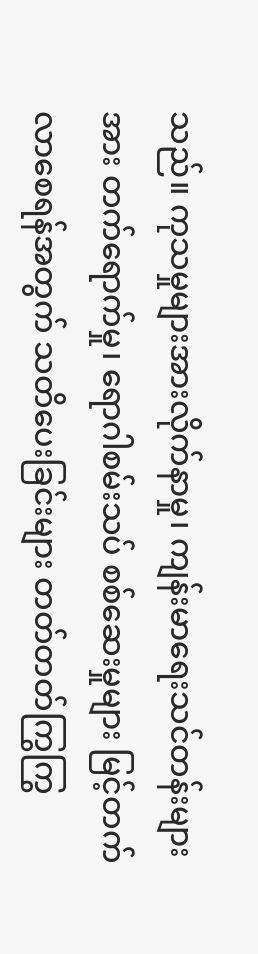သည်။ ကုသမှုများအားလိုက်နာမှု၊ ကျန်းမာရေးသင်တန်းများအား တက်ရောက်မှု၊ ရောဂါစမ်းသပ် စစ်ဆေးမှုများ မြင့်တက်လာစေရန်အတွက် သတိပေးခြင်းများ တတ်တတ်ကြွကြွ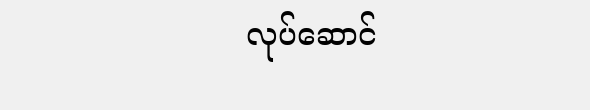လုပ်ဆောင်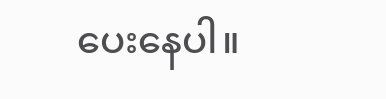ပေးနေပါ။